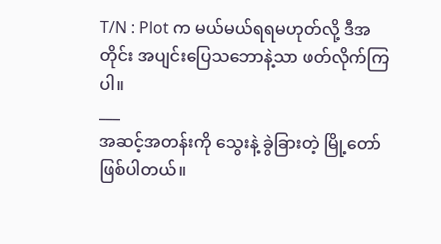T/N : Plot က မယ်မယ်ရရမဟုတ်လို့ ဒီအတိုင်း အပျင်းပြေသဘောနဲ့သာ ဖတ်လိုက်ကြပါ။
___
အဆင့်အတန်းကို သွေးနဲ့ ခွဲခြားတဲ့ မြို့တော် ဖြစ်ပါတယ်။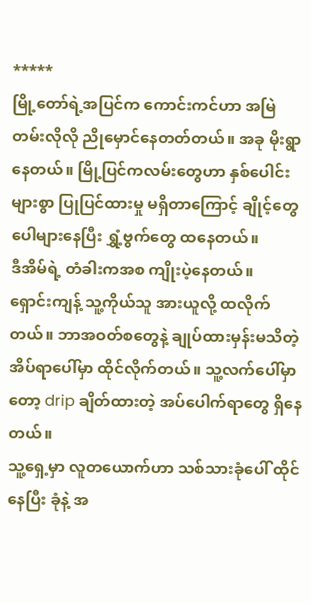*****
မြို့တော်ရဲ့အပြင်က ကောင်းကင်ဟာ အမြဲတမ်းလိုလို ညိုမှောင်နေတတ်တယ်။ အခု မိုးရွာနေတယ်။ မြို့ပြင်ကလမ်းတွေဟာ နှစ်ပေါင်းများစွာ ပြုပြင်ထားမှု မရှိတာကြောင့် ချိုင့်တွေ ပေါများနေပြီး ရွှံ့ဗွက်တွေ ထနေတယ်။
ဒီအိမ်ရဲ့ တံခါးကအစ ကျိုးပဲ့နေတယ်။
ရှောင်းကျန့် သူ့ကိုယ်သူ အားယူလို့ ထလိုက်တယ်။ ဘာအဝတ်စတွေနဲ့ ချုပ်ထားမှန်းမသိတဲ့ အိပ်ရာပေါ်မှာ ထိုင်လိုက်တယ်။ သူ့လက်ပေါ်မှာတော့ drip ချိတ်ထားတဲ့ အပ်ပေါက်ရာတွေ ရှိနေတယ်။
သူ့ရှေ့မှာ လူတယောက်ဟာ သစ်သားခုံပေါ် ထိုင်နေပြီး ခုံနဲ့ အ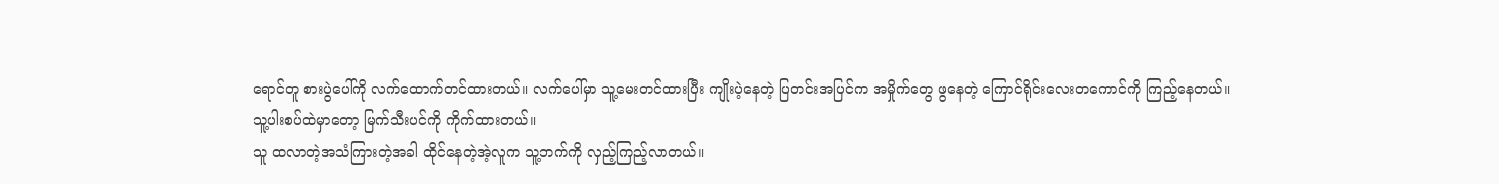ရောင်တူ စားပွဲပေါ်ကို လက်ထောက်တင်ထားတယ်။ လက်ပေါ်မှာ သူ့မေးတင်ထားပြီး ကျိုးပဲ့နေတဲ့ ပြတင်းအပြင်က အမှိုက်တွေ ဖွနေတဲ့ ကြောင်ရိုင်းလေးတကောင်ကို ကြည့်နေတယ်။
သူ့ပါးစပ်ထဲမှာတော့ မြက်သီးပင်ကို ကိုက်ထားတယ်။
သူ ထလာတဲ့အသံကြားတဲ့အခါ ထိုင်နေတဲ့အဲ့လူက သူ့ဘက်ကို လှည့်ကြည့်လာတယ်။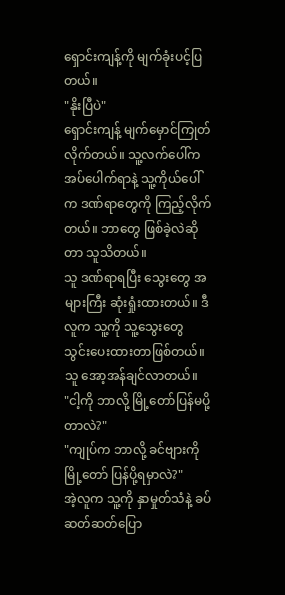ရှောင်းကျန့်ကို မျက်ခုံးပင့်ပြတယ်။
"နိုးပြီပဲ"
ရှောင်းကျန့် မျက်မှောင်ကြုတ်လိုက်တယ်။ သူ့လက်ပေါ်က အပ်ပေါက်ရာနဲ့ သူ့ကိုယ်ပေါ်က ဒဏ်ရာတွေကို ကြည့်လိုက်တယ်။ ဘာတွေ ဖြစ်ခဲ့လဲဆိုတာ သူသိတယ်။
သူ ဒဏ်ရာရပြီး သွေးတွေ အများကြီး ဆုံးရှုံးထားတယ်။ ဒီလူက သူ့ကို သူ့သွေးတွေ သွင်းပေးထားတာဖြစ်တယ်။
သူ အော့အန်ချင်လာတယ်။
"ငါ့ကို ဘာလို့ မြို့တော်ပြန်မပို့တာလဲ?"
"ကျုပ်က ဘာလို့ ခင်ဗျားကို မြို့တော် ပြန်ပို့ရမှာလဲ?"
အဲ့လူက သူ့ကို နှာမှုတ်သံနဲ့ ခပ်ဆတ်ဆတ်ပြော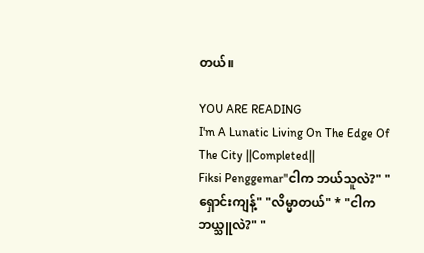တယ်။

YOU ARE READING
I'm A Lunatic Living On The Edge Of The City ||Completed||
Fiksi Penggemar"ငါက ဘယ်သူလဲ?" "ရှောင်းကျန့်" "လိမ္မာတယ်" * "ငါက ဘယ္သူလဲ?" "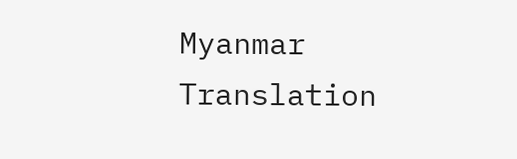Myanmar Translation